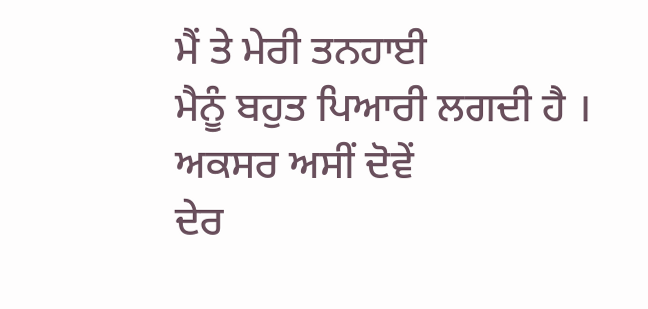ਮੈਂ ਤੇ ਮੇਰੀ ਤਨਹਾਈ
ਮੈਨੂੰ ਬਹੁਤ ਪਿਆਰੀ ਲਗਦੀ ਹੈ ।
ਅਕਸਰ ਅਸੀਂ ਦੋਵੇਂ
ਦੇਰ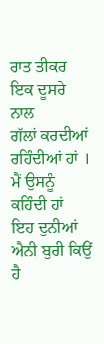ਰਾਤ ਤੀਕਰ
ਇਕ ਦੂਸਰੇ ਨਾਲ
ਗੱਲਾਂ ਕਰਦੀਆਂ ਰਹਿੰਦੀਆਂ ਹਾਂ ।
ਮੈਂ ਉਸਨੂੰ ਕਹਿੰਦੀ ਹਾਂ
ਇਹ ਦੁਨੀਆਂ ਐਨੀ ਬੁਰੀ ਕਿਉਂ ਹੈ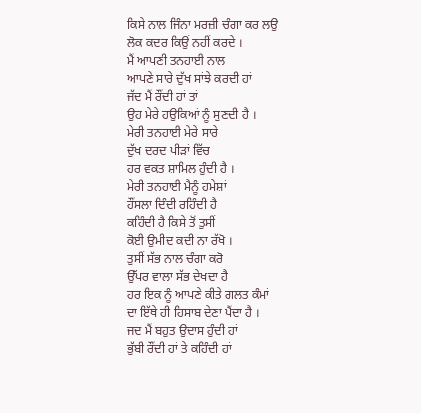ਕਿਸੇ ਨਾਲ ਜਿੰਨਾ ਮਰਜ਼ੀ ਚੰਗਾ ਕਰ ਲਉ
ਲੋਕ ਕਦਰ ਕਿਉਂ ਨਹੀਂ ਕਰਦੇ ।
ਮੈਂ ਆਪਣੀ ਤਨਹਾਈ ਨਾਲ
ਆਪਣੇ ਸਾਰੇ ਦੁੱਖ ਸਾਂਝੇ ਕਰਦੀ ਹਾਂ
ਜੱਦ ਮੈਂ ਰੌਂਦੀ ਹਾਂ ਤਾਂ
ਉਹ ਮੇਰੇ ਹਉਕਿਆਂ ਨੂੰ ਸੁਣਦੀ ਹੈ ।
ਮੇਰੀ ਤਨਹਾਈ ਮੇਰੇ ਸਾਰੇ
ਦੁੱਖ ਦਰਦ ਪੀੜਾਂ ਵਿੱਚ
ਹਰ ਵਕਤ ਸ਼ਾਮਿਲ ਹੁੰਦੀ ਹੈ ।
ਮੇਰੀ ਤਨਹਾਈ ਮੈਨੂੰ ਹਮੇਸ਼ਾਂ
ਹੌਂਸਲਾ ਦਿੰਦੀ ਰਹਿੰਦੀ ਹੈ
ਕਹਿੰਦੀ ਹੈ ਕਿਸੇ ਤੋਂ ਤੁਸੀਂ
ਕੋਈ ਉਮੀਦ ਕਦੀ ਨਾ ਰੱਖੋ ।
ਤੁਸੀਂ ਸੱਭ ਨਾਲ ਚੰਗਾ ਕਰੋ
ਉੱਪਰ ਵਾਲਾ ਸੱਭ ਦੇਖਦਾ ਹੈ
ਹਰ ਇਕ ਨੂੰ ਆਪਣੇ ਕੀਤੇ ਗਲਤ ਕੰਮਾਂ
ਦਾ ਇੱਥੇ ਹੀ ਹਿਸਾਬ ਦੇਣਾ ਪੈਂਦਾ ਹੈ ।
ਜਦ ਮੈਂ ਬਹੁਤ ਉਦਾਸ ਹੁੰਦੀ ਹਾਂ
ਭੁੱਬੀ ਰੌਂਦੀ ਹਾਂ ਤੇ ਕਹਿੰਦੀ ਹਾਂ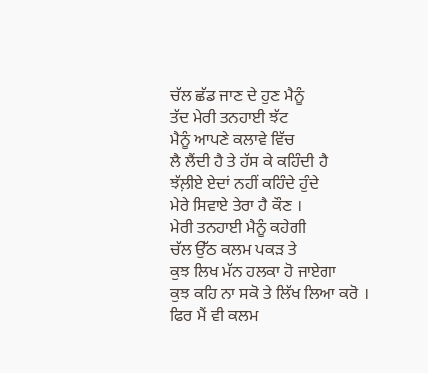ਚੱਲ ਛੱਡ ਜਾਣ ਦੇ ਹੁਣ ਮੈਨੂੰ
ਤੱਦ ਮੇਰੀ ਤਨਹਾਈ ਝੱਟ
ਮੈਨੂੰ ਆਪਣੇ ਕਲਾਵੇ ਵਿੱਚ
ਲੈ ਲੈਂਦੀ ਹੈ ਤੇ ਹੱਸ ਕੇ ਕਹਿੰਦੀ ਹੈ
ਝੱਲ਼ੀਏ ਏਦਾਂ ਨਹੀਂ ਕਹਿੰਦੇ ਹੁੰਦੇ
ਮੇਰੇ ਸਿਵਾਏ ਤੇਰਾ ਹੈ ਕੌਣ ।
ਮੇਰੀ ਤਨਹਾਈ ਮੈਨੂੰ ਕਹੇਗੀ
ਚੱਲ ਉੱਠ ਕਲਮ ਪਕੜ ਤੇ
ਕੁਝ ਲਿਖ ਮੱਨ ਹਲਕਾ ਹੋ ਜਾਏਗਾ
ਕੁਝ ਕਹਿ ਨਾ ਸਕੋ ਤੇ ਲਿੱਖ ਲਿਆ ਕਰੋ ।
ਫਿਰ ਮੈਂ ਵੀ ਕਲਮ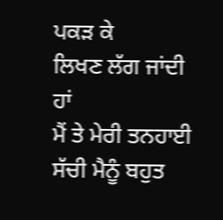ਪਕੜ ਕੇ
ਲਿਖਣ ਲੱਗ ਜਾਂਦੀ ਹਾਂ
ਮੈਂ ਤੇ ਮੇਰੀ ਤਨਹਾਈ
ਸੱਚੀ ਮੈਨੂੰ ਬਹੁਤ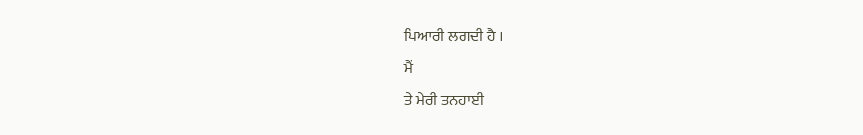ਪਿਆਰੀ ਲਗਦੀ ਹੈ ।
ਮੈਂ
ਤੇ ਮੇਰੀ ਤਨਹਾਈ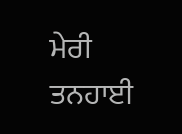ਮੇਰੀ ਤਨਹਾਈ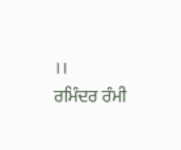।।
ਰਮਿੰਦਰ ਰੰਮੀ